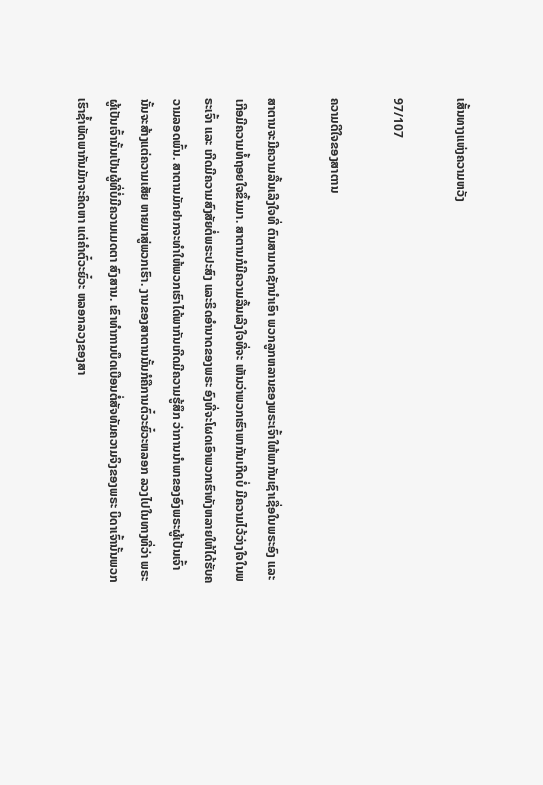ເສັ້ນທາງແຫ່ງຄວາມຫວັງ

97/107

ຄວາມດີໃຈຂອງສາຕານ

ສາຕານຈະມີຄວາມລື້ນເລີງໃຈທີ່ ຕົນສາມາດຊັກນຳເອົາ ພວກລູກຫລານຂອງພຣະເຈົ້າໃຫ້ພາກັນເຊົາເຊື່ອໃນພຣະອົງ ແລະ ເກີອມີຄວາມທໍ້ຖອຍໃຈຂຶ້ນມາ. ສາຕານກໍມີຄວາມລື້ນເລີງໃຈທີ່ຈະ ເຫັນວ່າພວກເຮົາພາກັນເກີດບໍ່ ມີຄວາມໄວ້ວ່າງໃຈໃນພຣະເຈົ້າ ແລະ ເກີດມີຄວາມສົງສັຍຕໍ່ພຣະປະສົງ ແລະຣິດອຳນາດຂອງພຣະ ອົງທີ່ຈະໂຜດເອົາພວກເຮົາທັງຫລາຍໃຫ້ໄດ້ຮັບຄວາມລອດພົ້ນ. ສາຕານມັກຢາກຈະທຳໃຫ້ພວກເຮົາໄດ້ພາກັນເກີດມີຄວາມຮູ້ສຶກ ວ່າການນຳພາຂອງອົງພຣະຜູ້ເປັນເຈົ້ານັ້ນຈະສ້າງແຕ່ຄວາມເສັຍ ຫາຍມາສູ່ພວກເຮົາ. ງານຂອງສາຕານນັ້ນກໍຄືການຕົ໋ວະຍົ໋ວະຫລອກ ລວງໄປໃນທາງທີ່ວ່າ ພຣະຜູ້ເປັນເຈົ້ານັ້ນເປັນຜູ້ທີ່ບໍ່ມີຄວາມເມດຕາ ສົງສານ. ເຂົາທຳການບຶດເບືອນຕໍ່ສັຈທັມຄວາມຈິງຂອງພຣະ ບິດາເຈົ້ານັ້ນພວກເຮົາຊ້ຳພັດພາກັນມັກຈະຄິດຫາ ແຕ່ຄຳຕົ໋ວະຍົ໋ວະ ຫລອກລວງຂອງສາ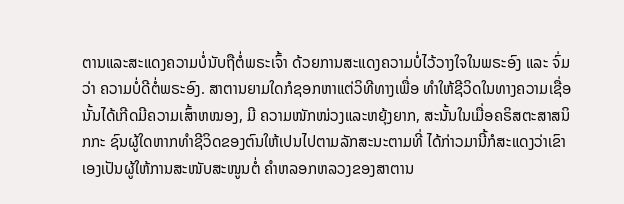ຕານແລະສະແດງຄວາມບໍ່ນັບຖືຕໍ່ພຣະເຈົ້າ ດ້ວຍການສະແດງຄວາມບໍ່ໄວ້ວາງໃຈໃນພຣະອົງ ແລະ ຈົ່ມວ່າ ຄວາມບໍ່ດີຕໍ່ພຣະອົງ. ສາຕານຍາມໃດກໍຊອກຫາແຕ່ວິທີທາງເພື່ອ ທຳໃຫ້ຊີວິດໃນທາງຄວາມເຊື່ອນັ້ນໄດ້ເກີດມີຄວາມເສົ້າຫໝອງ, ມີ ຄວາມໜັກໜ່ວງແລະຫຍຸ້ງຍາກ, ສະນັ້ນໃນເມື່ອຄຣິສຕະສາສນິກກະ ຊົນຜູ້ໃດຫາກທຳຊີວິດຂອງຕົນໃຫ້ເປນໄປຕາມລັກສະນະຕາມທີ່ ໄດ້ກ່າວມານີ້ກໍສະແດງວ່າເຂົາເອງເປັນຜູ້ໃຫ້ການສະໜັບສະໜູນຕໍ່ ຄຳຫລອກຫລວງຂອງສາຕານ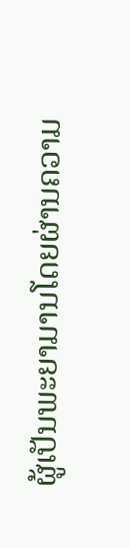ຜູ້ເປັນພະຍາມານໂດຍຜ່ານຄວາມ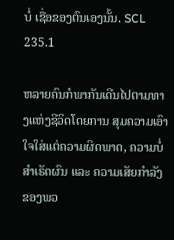ບໍ່ ເຊື່ອຂອງຕົນເອງນັ້ນ. SCL 235.1

ຫລາຍຄົນກໍພາກັນເດີນໄປຕາມທາງແຫ່ງຊີວິດໂດຍການ ສຸມຄວາມເອົາໃຈໃສ່ແຕ່ຄວາມຜິດພາດ, ຄວາມບໍ່ສຳເຣັດຜົນ ແລະ ຄວາມເສັຍກຳລັງຂອງພວ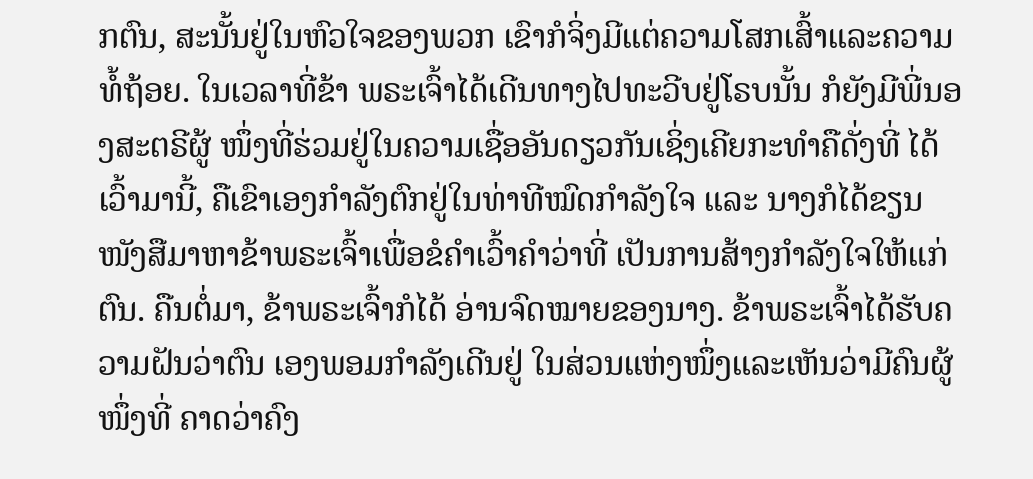ກຕົນ, ສະນັ້ນຢູ່ໃນຫົວໃຈຂອງພວກ ເຂົາກໍຈິ່ງມີແຕ່ຄວາມໂສກເສົ້າແລະຄວາມທໍ້ຖ້ອຍ. ໃນເວລາທີ່ຂ້າ ພຣະເຈົ້າໄດ້ເດີນທາງໄປທະວີບຢູ່ໂຣບນັ້ນ ກໍຍັງມີພີ່ນອງສະຕຣີຜູ້ ໜຶ່ງທີ່ຮ່ວມຢູ່ໃນຄວາມເຊື່ອອັນດຽວກັນເຊິ່ງເຄີຍກະທຳຄືດັ່ງທີ່ ໄດ້ເວົ້າມານີ້, ຄືເຂົາເອງກຳລັງຕົກຢູ່ໃນທ່າທີໝົດກຳລັງໃຈ ແລະ ນາງກໍໄດ້ຂຽນໜັງສືມາຫາຂ້າພຣະເຈົ້າເພື່ອຂໍຄຳເວົ້າຄຳວ່າທີ່ ເປັນການສ້າງກຳລັງໃຈໃຫ້ແກ່ຕົນ. ຄືນຕໍ່ມາ, ຂ້າພຣະເຈົ້າກໍໄດ້ ອ່ານຈົດໝາຍຂອງນາງ. ຂ້າພຣະເຈົ້າໄດ້ຮັບຄວາມຝັນວ່າຕົນ ເອງພອມກຳລັງເດີນຢູ່ ໃນສ່ວນແຫ່ງໜຶ່ງແລະເຫັນວ່າມີຄົນຜູ້ໜຶ່ງທີ່ ຄາດວ່າຄົງ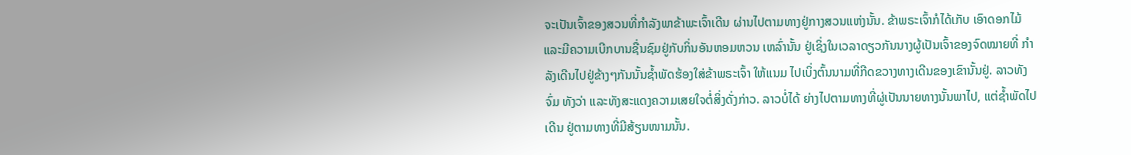ຈະເປັນເຈົ້າຂອງສວນທີ່ກຳລັງພາຂ້າພະເຈົ້າເດີນ ຜ່ານໄປຕາມທາງຢູ່ກາງສວນແຫ່ງນັ້ນ. ຂ້າພຣະເຈົ້າກໍໄດ້ເກັບ ເອົາດອກໄມ້ ແລະມີຄວາມເບີກບານຊື່ນຊົມຢູ່ກັບກິ່ນອັນຫອມຫວນ ເຫລົ່ານັ້ນ ຢູ່ເຊິ່ງໃນເວລາດຽວກັນນາງຜູ້ເປັນເຈົ້າຂອງຈົດໝາຍທີ່ ກຳລັງເດີນໄປຢູ່ຂ້າງໆກັນນັ້ນຊ້ຳພັດຮ້ອງໃສ່ຂ້າພຣະເຈົ້າ ໃຫ້ແນມ ໄປເບິ່ງຕົ້ນນາມທີ່ກີດຂວາງທາງເດີນຂອງເຂົານັ້ນຢູ່. ລາວທັງຈົ່ມ ທັງວ່າ ແລະທັງສະແດງຄວາມເສຍໃຈຕໍ່ສິ່ງດັ່ງກ່າວ. ລາວບໍ່ໄດ້ ຍ່າງໄປຕາມທາງທີ່ຜູ່ເປັນນາຍທາງນັ້ນພາໄປ, ແຕ່ຊ້ຳພັດໄປເດີນ ຢູ່ຕາມທາງທີ່ມີສ້ຽນໜາມນັ້ນ.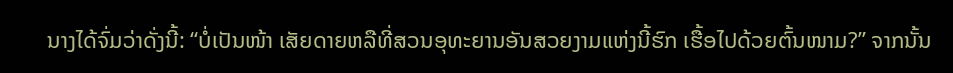ນາງໄດ້ຈົ່ມວ່າດັ່ງນີ້: “ບໍ່ເປັນໜ້າ ເສັຍດາຍຫລືທີ່ສວນອຸທະຍານອັນສວຍງາມແຫ່ງນີ້ຮົກ ເຮື້ອໄປດ້ວຍຕົ້ນໜາມ?” ຈາກນັ້ນ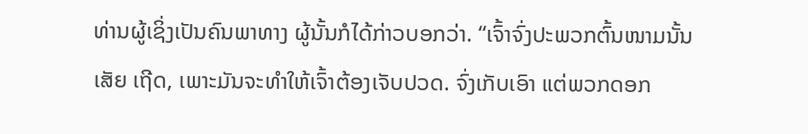ທ່ານຜູ້ເຊິ່ງເປັນຄົນພາທາງ ຜູ້ນັ້ນກໍໄດ້ກ່າວບອກວ່າ. “ເຈົ້າຈົ່ງປະພວກຕົ້ນໜາມນັ້ນເສັຍ ເຖີດ, ເພາະມັນຈະທຳໃຫ້ເຈົ້າຕ້ອງເຈັບປວດ. ຈົ່ງເກັບເອົາ ແຕ່ພວກດອກ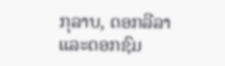ກຸລາບ, ດອກລີລາແລະດອກຊົມ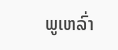ພູເຫລົ່າ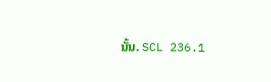ນັ້ນ. SCL 236.1